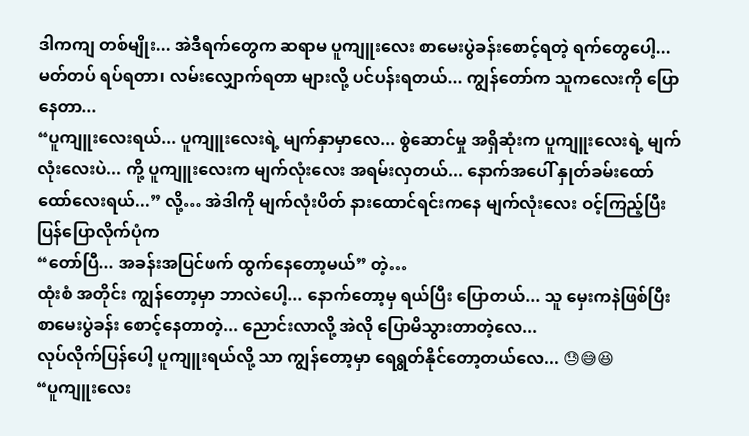ဒါကကျ တစ်မျိုး... အဲဒီရက်တွေက ဆရာမ ပူကျူးလေး စာမေးပွဲခန်းစောင့်ရတဲ့ ရက်တွေပေါ့... မတ်တပ် ရပ်ရတာ၊ လမ်းလျှောက်ရတာ များလို့ ပင်ပန်းရတယ်... ကျွန်တော်က သူကလေးကို ပြောနေတာ...
“ပူကျူးလေးရယ်... ပူကျူးလေးရဲ့ မျက်နှာမှာလေ... စွဲဆောင်မှု အရှိဆုံးက ပူကျူးလေးရဲ့ မျက်လုံးလေးပဲ... ကို့ ပူကျူးလေးက မျက်လုံးလေး အရမ်းလှတယ်... နောက်အပေါ် နှုတ်ခမ်းထော်ထော်လေးရယ်...” လို့… အဲဒါကို မျက်လုံးပိတ် နားထောင်ရင်းကနေ မျက်လုံးလေး ဝင့်ကြည့်ပြီး ပြန်ပြောလိုက်ပုံက
“တော်ပြီ... အခန်းအပြင်ဖက် ထွက်နေတော့မယ်” တဲ့…
ထုံးစံ အတိုင်း ကျွန်တော့မှာ ဘာလဲပေါ့... နောက်တော့မှ ရယ်ပြီး ပြောတယ်... သူ မှေးကနဲဖြစ်ပြီး စာမေးပွဲခန်း စောင့်နေတာတဲ့... ညောင်းလာလို့ အဲလို ပြောမိသွားတာတဲ့လေ...
လုပ်လိုက်ပြန်ပေါ့ ပူကျူးရယ်လို့ သာ ကျွန်တော့မှာ ရေရွတ်နိုင်တော့တယ်လေ... 😓😅😆
“ပူကျူးလေး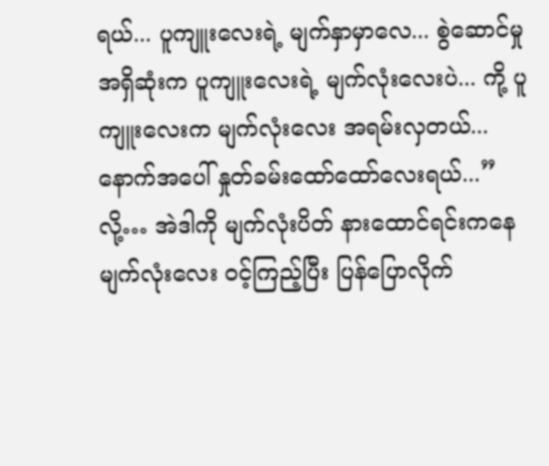ရယ်... ပူကျူးလေးရဲ့ မျက်နှာမှာလေ... စွဲဆောင်မှု အရှိဆုံးက ပူကျူးလေးရဲ့ မျက်လုံးလေးပဲ... ကို့ ပူကျူးလေးက မျက်လုံးလေး အရမ်းလှတယ်... နောက်အပေါ် နှုတ်ခမ်းထော်ထော်လေးရယ်...” လို့… အဲဒါကို မျက်လုံးပိတ် နားထောင်ရင်းကနေ မျက်လုံးလေး ဝင့်ကြည့်ပြီး ပြန်ပြောလိုက်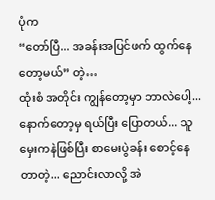ပုံက
“တော်ပြီ... အခန်းအပြင်ဖက် ထွက်နေတော့မယ်” တဲ့…
ထုံးစံ အတိုင်း ကျွန်တော့မှာ ဘာလဲပေါ့... နောက်တော့မှ ရယ်ပြီး ပြောတယ်... သူ မှေးကနဲဖြစ်ပြီး စာမေးပွဲခန်း စောင့်နေတာတဲ့... ညောင်းလာလို့ အဲ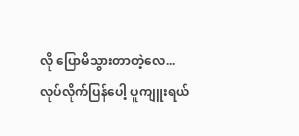လို ပြောမိသွားတာတဲ့လေ...
လုပ်လိုက်ပြန်ပေါ့ ပူကျူးရယ်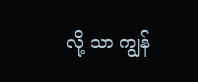လို့ သာ ကျွန်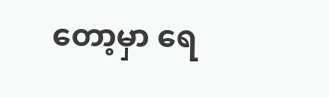တော့မှာ ရေ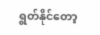ရွတ်နိုင်တော့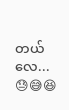တယ်လေ... 😓😅😆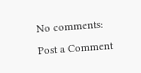No comments:
Post a Comment